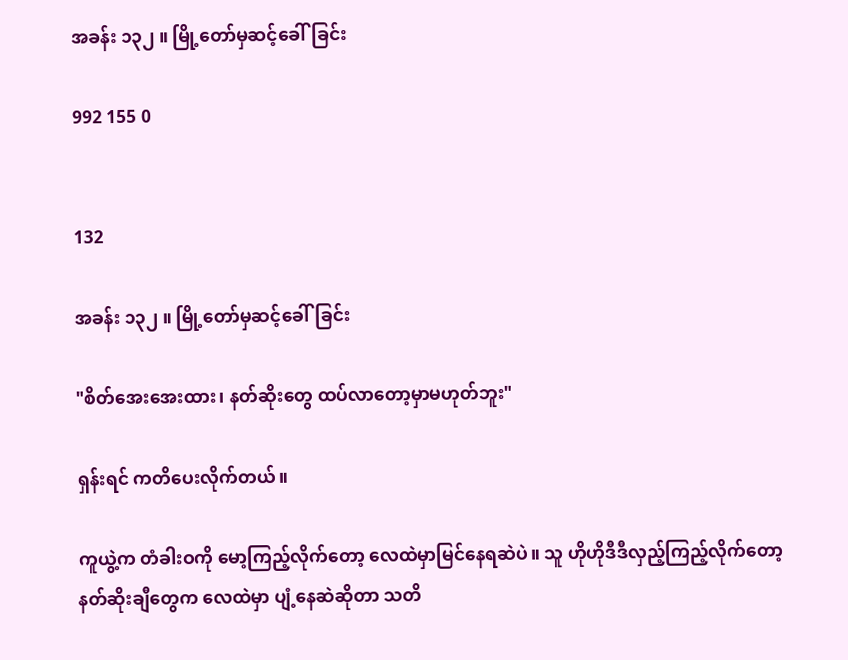အခန်း ၁၃၂ ။ မြို့တော်မှဆင့်ခေါ်ခြင်း

992 155 0


132

အခန်း ၁၃၂ ။ မြို့တော်မှဆင့်ခေါ်ခြင်း

"စိတ်အေးအေးထား၊ နတ်ဆိုးတွေ ထပ်လာတော့မှာမဟုတ်ဘူး"

ရှန်းရင် ကတိပေးလိုက်တယ်။

ကူယွဲ့က တံခါးဝကို မော့ကြည့်လိုက်တော့ လေထဲမှာမြင်နေရဆဲပဲ။ သူ ဟိုဟိုဒီဒီလှည့်ကြည့်လိုက်တော့ နတ်ဆိုးချီတွေက လေထဲမှာ ပျံ့နေဆဲဆိုတာ သတိ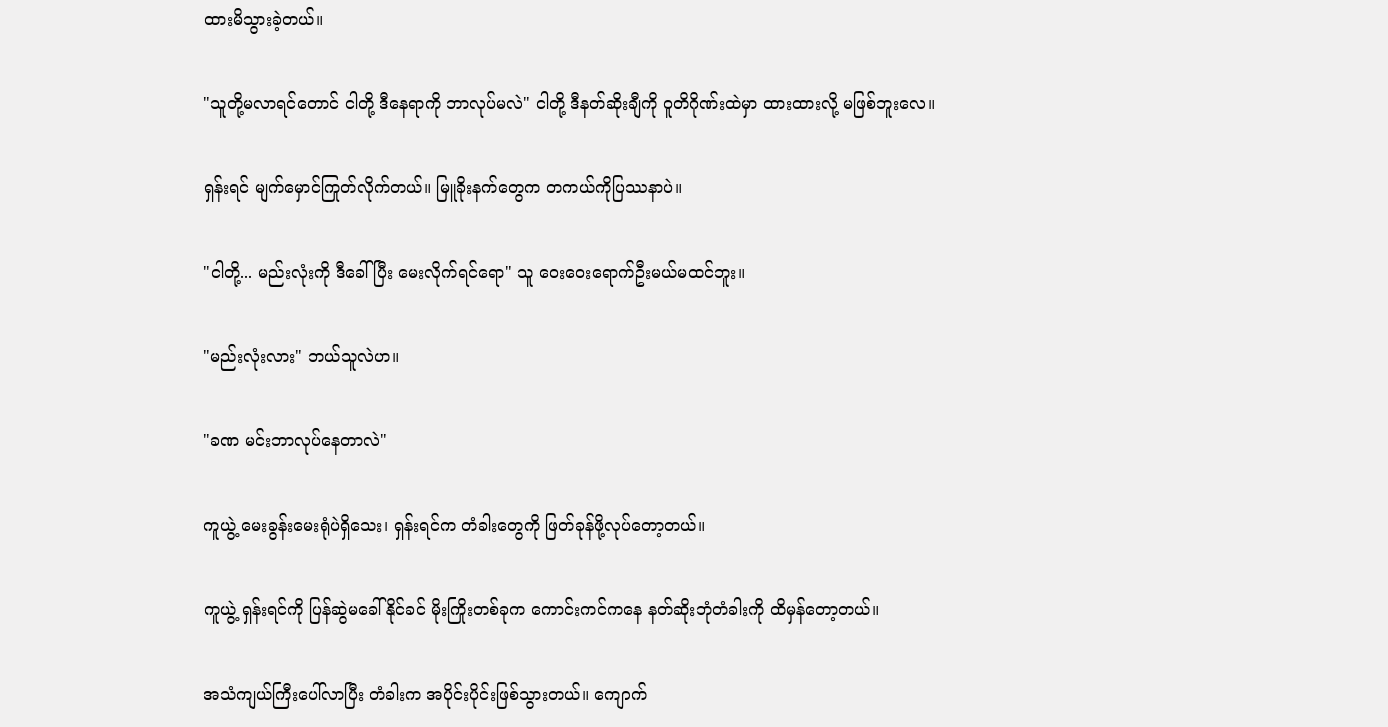ထားမိသွားခဲ့တယ်။

"သူတို့မလာရင်တောင် ငါတို့ ဒီနေရာကို ဘာလုပ်မလဲ" ငါတို့ ဒီနတ်ဆိုးချီကို ဝူတိဂိုဏ်းထဲမှာ ထားထားလို့ မဖြစ်ဘူးလေ။

ရှန်းရင် မျက်မှောင်ကြုတ်လိုက်တယ်။ မြူခိုးနက်တွေက တကယ်ကိုပြဿနာပဲ။

"ငါတို့... မည်းလုံးကို ဒီခေါ်ပြီး မေးလိုက်ရင်ရော" သူ ဝေးဝေးရောက်ဦးမယ်မထင်ဘူး။

"မည်းလုံးလား" ဘယ်သူလဲဟ။

"ခဏ မင်းဘာလုပ်နေတာလဲ"

ကူယွဲ့ မေးခွန်းမေးရုံပဲရှိသေး၊ ရှန်းရင်က တံခါးတွေကို ဖြတ်ခုန်ဖို့လု‌ပ်တော့တယ်။

ကူယွဲ့ ရှန်းရင်ကို ပြန်ဆွဲ‌မခေါ်နိုင်ခင် မိုးကြိုးတစ်ခုက ကောင်းကင်ကနေ နတ်ဆိုးဘုံတံခါးကို ထိမှန်တော့တယ်။

အသံကျယ်ကြီးပေါ်လာပြီး တံခါးက အပိုင်းပိုင်းဖြစ်သွားတယ်။ ကျောက်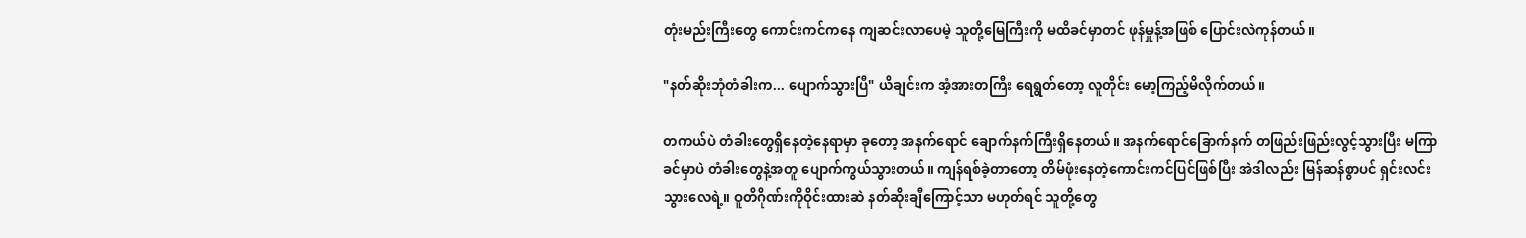တုံးမည်းကြီးတွေ ကောင်းကင်ကနေ ကျဆင်းလာပေမဲ့ သူတို့မြေကြီးကို မထိခင်မှာတင် ဖုန်မှုန့်အဖြစ် ပြောင်းလဲကုန်တယ်။

"နတ်ဆိုးဘုံတံခါးက... ပျောက်သွားပြီ" ယိချင်းက အံ့အားတကြီး ရေရွတ်တော့ လူတိုင်း မော့ကြည့်မိလိုက်တယ်။

တကယ်ပဲ တံခါးတွေရှိနေတဲ့နေရာမှာ ‌ခုတော့ အနက်ရောင် ချောက်နက်ကြီးရှိနေတယ်။ အနက်ရောင်ခြောက်နက် တဖြည်းဖြည်းလွင့်သွားပြီး မကြာခင်မှာပဲ တံခါး‌တွေနဲ့အတူ ပျောက်ကွယ်သွားတယ်။ ကျန်ရစ်ခဲ့တာတော့ တိမ်ဖုံးနေတဲ့ကောင်းကင်ပြင်ဖြစ်ပြီး အဲဒါလည်း မြန်ဆန်စွာပင် ရှင်းလင်းသွားလေရဲ့။ ဝူတိဂိုဏ်းကိုဝိုင်းထား‌ဆဲ နတ်ဆိုးချီကြောင့်သာ မဟုတ်ရင် သူတို့တွေ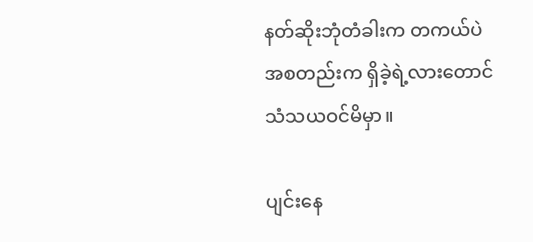နတ်ဆိုးဘုံတံခါးက တကယ်ပဲ အစတည်းက ရှိခဲ့ရဲ့လားတောင် သံသယဝင်မိမှာ။

ပျင်းနေ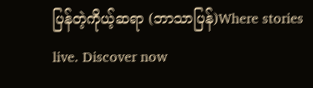ပြန်တဲ့ကိုယ့်ဆရာ (ဘာသာပြန်)Where stories live. Discover now